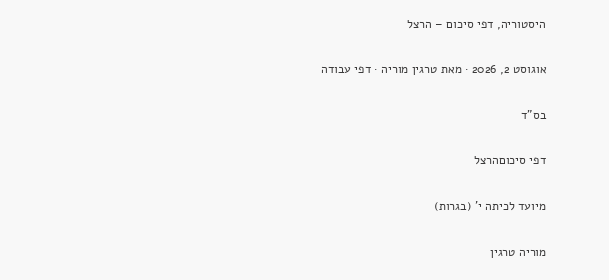היסטוריה, דפי סיכום – הרצל

אוגוסט 2, 2026 · מאת טרגין מוריה · דפי עבודה

בס"ד

דפי סיכוםהרצל

מיועד לכיתה י' (בגרות)

מוריה טרגין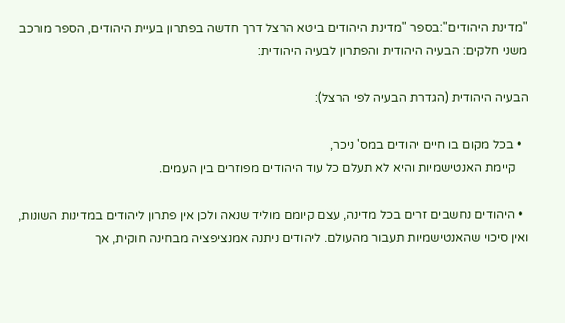"מדינת היהודים":בספר "מדינת היהודים ביטא הרצל דרך חדשה בפתרון בעיית היהודים, הספר מורכב משני חלקים: הבעיה היהודית והפתרון לבעיה היהודית:

הבעיה היהודית (הגדרת הבעיה לפי הרצל):

  • בכל מקום בו חיים יהודים במס' ניכר,
    קיימת האנטישמיות והיא לא תעלם כל עוד היהודים מפוזרים בין העמים.

  • היהודים נחשבים זרים בכל מדינה, עצם קיומם מוליד שנאה ולכן אין פתרון ליהודים במדינות השונות, ואין סיכוי שהאנטישמיות תעבור מהעולם. ליהודים ניתנה אמנציפציה מבחינה חוקית, אך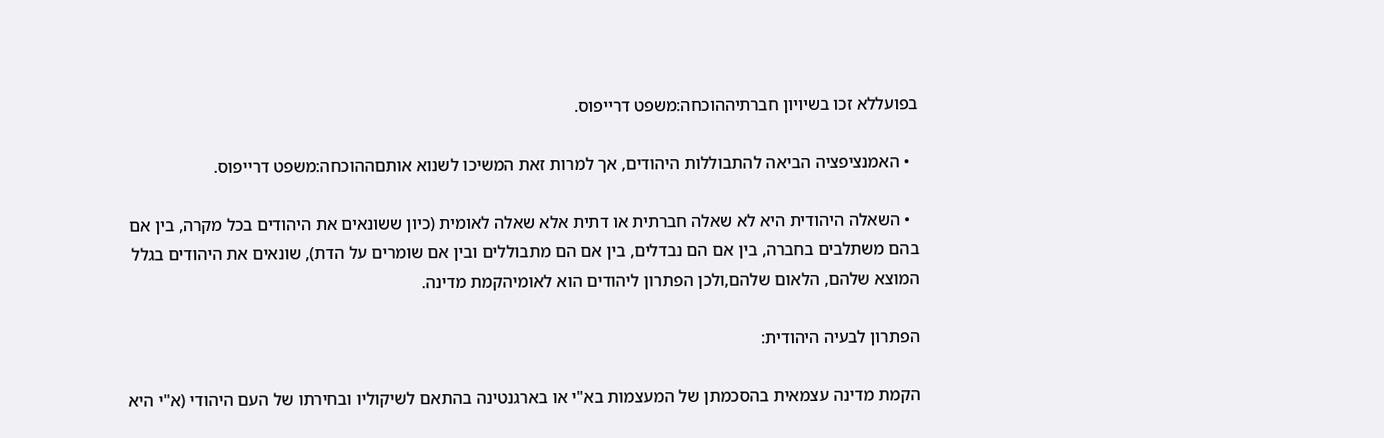בפועללא זכו בשיויון חברתיההוכחה:משפט דרייפוס.

  • האמנציפציה הביאה להתבוללות היהודים, אך למרות זאת המשיכו לשנוא אותםההוכחה:משפט דרייפוס.

  • השאלה היהודית היא לא שאלה חברתית או דתית אלא שאלה לאומית (כיון ששונאים את היהודים בכל מקרה, בין אם בהם משתלבים בחברה, בין אם הם נבדלים, בין אם הם מתבוללים ובין אם שומרים על הדת), שונאים את היהודים בגלל המוצא שלהם, הלאום שלהם,ולכן הפתרון ליהודים הוא לאומיהקמת מדינה.

הפתרון לבעיה היהודית:

הקמת מדינה עצמאית בהסכמתן של המעצמות בא"י או בארגנטינה בהתאם לשיקוליו ובחירתו של העם היהודי (א"י היא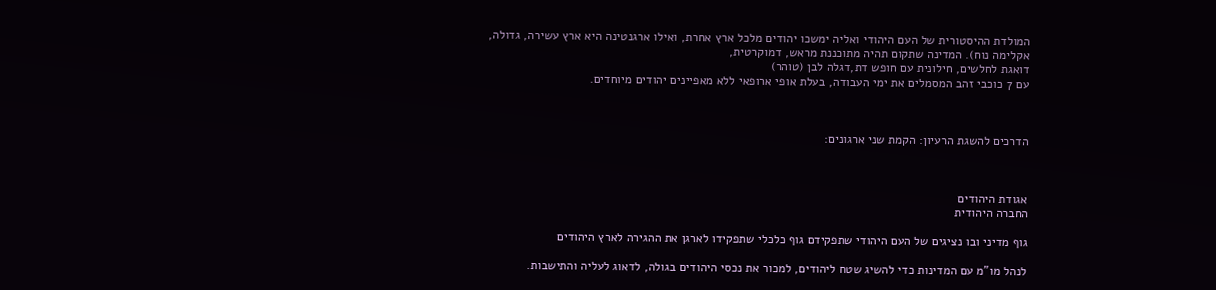המולדת ההיסטורית של העם היהודי ואליה ימשכו יהודים מלכל ארץ אחרת, ואילו ארגנטינה היא ארץ עשירה, גדולה,
אקלימה נוח). המדינה שתקום תהיה מתוכננת מראש, דמוקרטית,
דואגת לחלשים, חילונית עם חופש דת,דגלה לבן (טוהר)
עם 7 כוכבי זהב המסמלים את ימי העבודה, בעלת אופי ארופאי ללא מאפיינים יהודים מיוחדים.



הדרכים להשגת הרעיון: הקמת שני ארגונים:



אגודת היהודים
החברה היהודית

גוף מדיני ובו נציגים של העם היהודי שתפקידם גוף כלכלי שתפקידו לארגן את ההגירה לארץ היהודים

לנהל מו"מ עם המדינות כדי להשיג שטח ליהודים, למכור את נכסי היהודים בגולה, לדאוג לעליה והתישבות.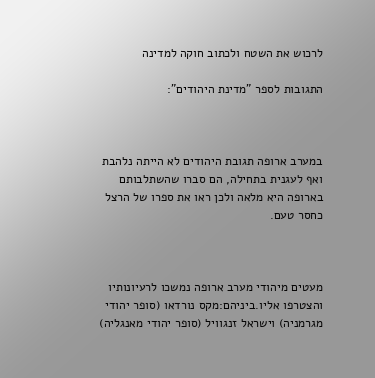לרכוש את השטח ולכתוב חוקה למדינה

התגובות לספר "מדינת היהודים":



במערב ארופה תגובת היהודים לא הייתה נלהבת ואף לעגנית בתחילה, הם סברו שהשתלבותם בארופה היא מלאה ולכן ראו את ספרו של הרצל כחסר טעם.



מעטים מיהודי מערב ארופה נמשכו לרעיונותיו והצטרפו אליו.ביניהם:מקס נורדאו (סופר יהודי מגרמניה) וישראל זנגוויל (סופר יהודי מאנגליה)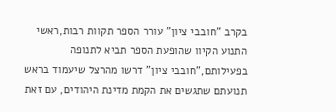בקרב "חובבי ציון" עורר הספר תקוות רבות,ראשי התנוע הקיוו שהופעת הספר תביא לתנופה בפעילותם,"חובבי ציון" דרשו מהרצל שיעמוד בראש תנועתם שתגשים את הקמת מדינת היהודים, עם זאת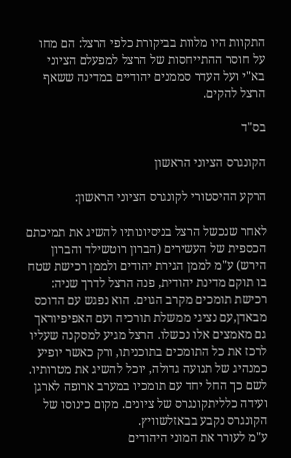התקוות היו מלוות בביקורת כלפי הרצל: הם מחו על חוסר ההתייחסות של הרצל למפעלם הציוני בא"י ועל העדר סממנים יהודיים במדינה ששאף הרצל להקים.

בס"ד

הקונגרס הציוני הראשון

הרקע ההיסטורי לקונגרס הציוני הראשון:

לאחר שנכשל הרצל בניסיונותיו להשיג את תמיכתם הכספית של העשירים (הברון רוטשילד והברון הירש) ע"מ לממן הגירת יהודים ולממן רכישת שטח בו תוקם מדינת יהודית, פנה הרצל לדרך שניה: רכישת תומכים מקרב הגוים. הוא נפגש עם הדוכס מבאדן,עם נציגי ממשלת תורכיה ועם האפיפיוראך גם מאמצים אלו נכשלו. הרצל מגיע למסקנה שעליו לרכז את כל התומכים בתוכניתו, ורק כאשר יופיע כמנהיג של תנועה גדולה, יוכל להשיג את מטרותיו. לשם כך החל יחד עם תומכיו במערב ארופה לארגן ועידה כלליתקונגרס של ציונים. מקום כינוסו של הקונגרס נקבע בבאזלשוויץ.
ע"מ לעורר את המוני היהודים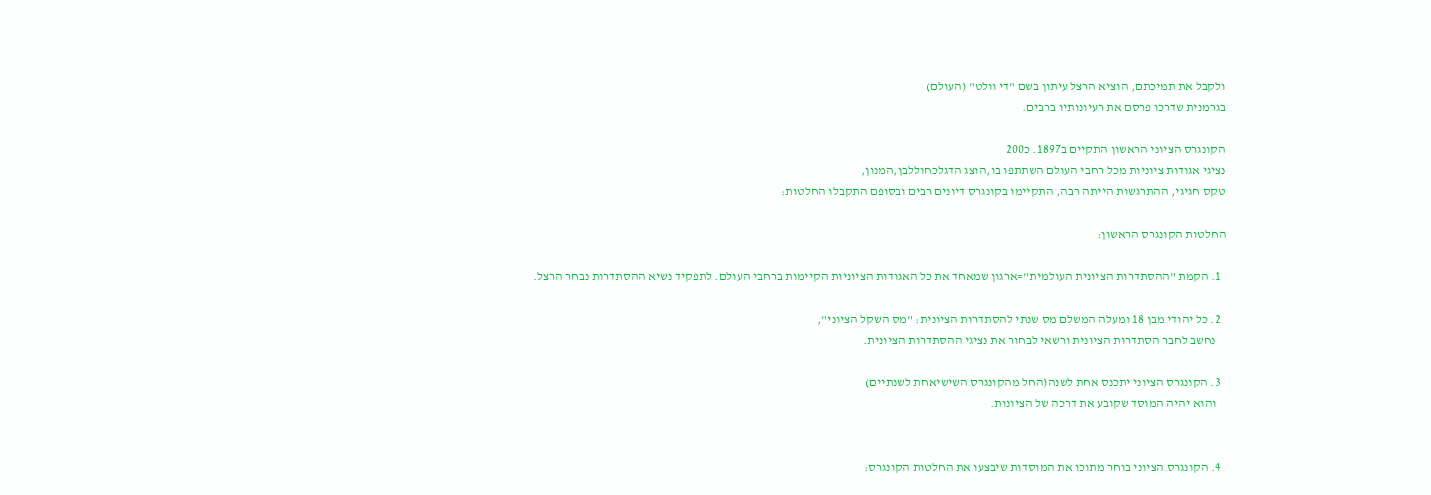ולקבל את תמיכתם, הוציא הרצל עיתון בשם "די וולט" (העולם)
בגרמנית שדרכו פרסם את רעיונותיו ברבים.

הקונגרס הציוני הראשון התקיים ב1897. כ200
נציגי אגודות ציוניות מכל רחבי העולם השתתפו בו,הוצג הדגלכחוללבן,המנון,
טקס חגיגי, ההתרגשות הייתה רבה, התקיימו בקונגרס דיונים רבים ובסופם התקבלו החלטות:

החלטות הקונגרס הראשון:

  1. הקמת "ההסתדרות הציונית העולמית"=ארגון שמאחד את כל האגודות הציוניות הקיימות ברחבי העולם. לתפקיד נשיא ההסתדרות נבחר הרצל.

  2. כל יהודי מבן 18 ומעלה המשלם מס שנתי להסתדרות הציונית: "מס השקל הציוני",
    נחשב לחבר הסתדרות הציונית ורשאי לבחור את נציגי ההסתדרות הציונית.

  3. הקונגרס הציוני יתכנס אחת לשנה(החל מהקונגרס השישיאחת לשנתיים)
    והוא יהיה המוסד שקובע את דרכה של הציונות.


  4. הקונגרס הציוני בוחר מתוכו את המוסדות שיבצעו את החלטות הקונגרס: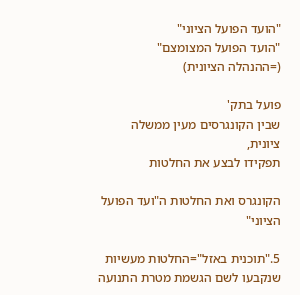"הועד הפועל הציוני"
"הועד הפועל המצומצם"
(=ההנהלה הציונית)

פועל בתק'
שבין הקונגרסים מעין ממשלה ציונית,
תפקידו לבצע את החלטות

הקונגרס ואת החלטות ה"ועד הפועל הציוני"

5."תוכנית באזל"=החלטות מעשיות שנקבעו לשם הגשמת מטרת התנועה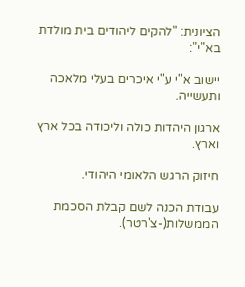הציונית: "להקים ליהודים בית מולדת בא"י":

יישוב א"י ע"י איכרים בעלי מלאכה ותעשייה.

ארגון היהדות כולה וליכודה בכל ארץ וארץ.

חיזוק הרגש הלאומי היהודי.

עבודת הכנה לשם קבלת הסכמת הממשלות(-צ'רטר).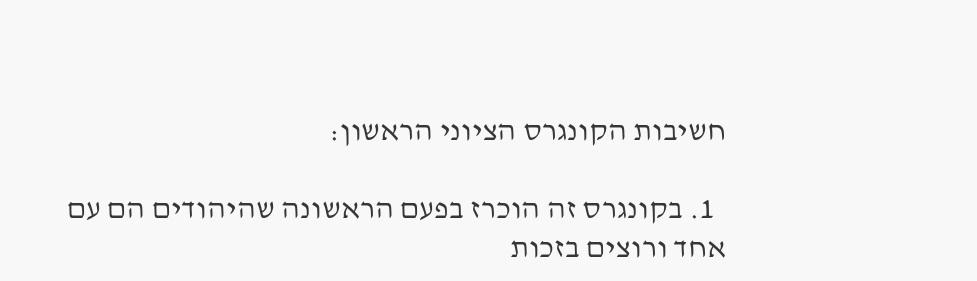חשיבות הקונגרס הציוני הראשון:

  1. בקונגרס זה הוכרז בפעם הראשונה שהיהודים הם עם אחד ורוצים בזכות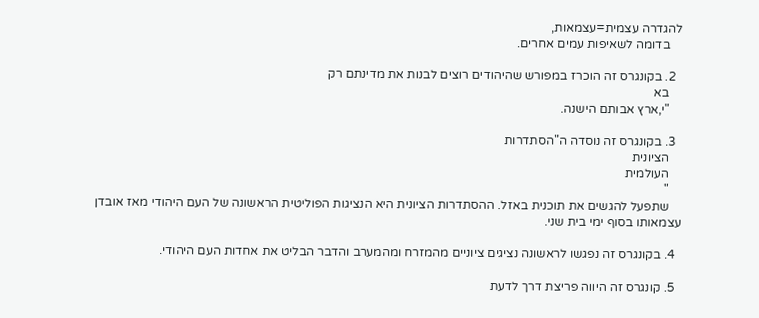להגדרה עצמית=עצמאות,
    בדומה לשאיפות עמים אחרים.

  2. בקונגרס זה הוכרז במפורש שהיהודים רוצים לבנות את מדינתם רק
    בא
    "י,ארץ אבותם הישנה.

  3. בקונגרס זה נוסדה ה"הסתדרות
    הציונית
    העולמית
    "
    שתפעל להגשים את תוכנית באזל. ההסתדרות הציונית היא הנציגות הפוליטית הראשונה של העם היהודי מאז אובדן עצמאותו בסוף ימי בית שני.

  4. בקונגרס זה נפגשו לראשונה נציגים ציוניים מהמזרח ומהמערב והדבר הבליט את אחדות העם היהודי.

  5. קונגרס זה היווה פריצת דרך לדעת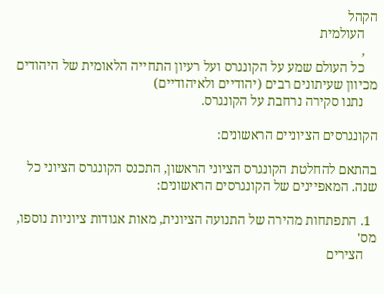הקהל
    העולמית
    ,
    כל העולם שמע על הקונגרס ועל רעיון התחייה הלאומית של היהודים מכיוון שעיתונים רבים (יהודיים ולאיהודיים)
    נתנו סקירה נרחבת על הקונגרס.

הקונגרסים הציוניים הראשונים:

בהתאם להחלטת הקונגרס הציוני הראשון, התכנס הקונגרס הציוני כל שנה. המאפיינים של הקונגרסים הראשונים:

  1. התפתחות מהירה של התנועה הציונית, מאות אגודות ציוניות נוספו, מס'
    הצירים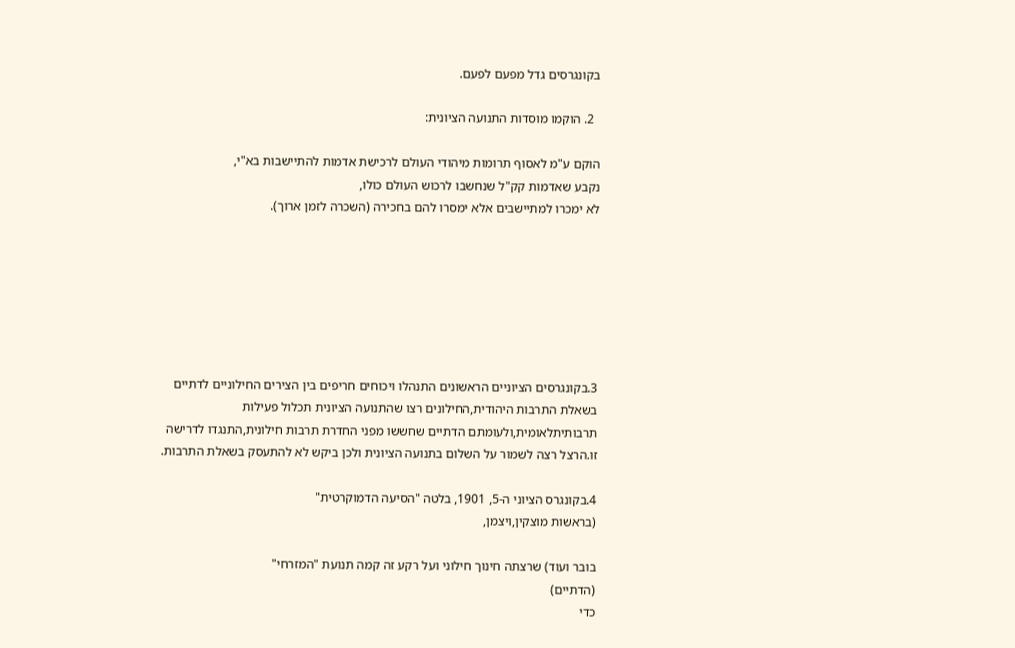בקונגרסים גדל מפעם לפעם.

  2. הוקמו מוסדות התנועה הציונית:

הוקם ע"מ לאסוף תרומות מיהודי העולם לרכישת אדמות להתיישבות בא"י,
נקבע שאדמות קק"ל שנחשבו לרכוש העולם כולו,
לא ימכרו למתיישבים אלא ימסרו להם בחכירה (השכרה לזמן ארוך).







3.בקונגרסים הציוניים הראשונים התנהלו ויכוחים חריפים בין הצירים החילוניים לדתיים בשאלת התרבות היהודית,החילונים רצו שהתנועה הציונית תכלול פעילות תרבותיתלאומית,ולעומתם הדתיים שחששו מפני החדרת תרבות חילונית,התנגדו לדרישה זו.הרצל רצה לשמור על השלום בתנועה הציונית ולכן ביקש לא להתעסק בשאלת התרבות.

4.בקונגרס הציוני ה-5, 1901, בלטה "הסיעה הדמוקרטית"
(בראשות מוצקין,ויצמן,

בובר ועוד) שרצתה חינוך חילוני ועל רקע זה קמה תנועת "המזרחי"
(הדתיים)
כדי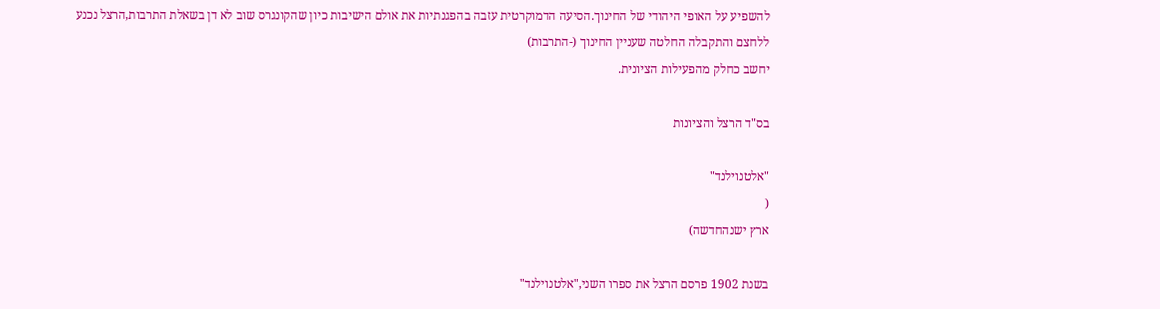להשפיע על האופי היהודי של החינוך.הסיעה הדמוקרטית עזבה בהפגנתיות את אולם הישיבות כיון שהקונגרס שוב לא דן בשאלת התרבות,הרצל נכנע ללחצם והתקבלה החלטה שעניין החינוך (-התרבות)
יחשב כחלק מהפעילות הציונית.

בס"ד הרצל והציונות

"אלטנוילנד"
(
ארץ ישנהחדשה)

בשנת 1902 פרסם הרצל את ספרו השני,"אלטנוילנד"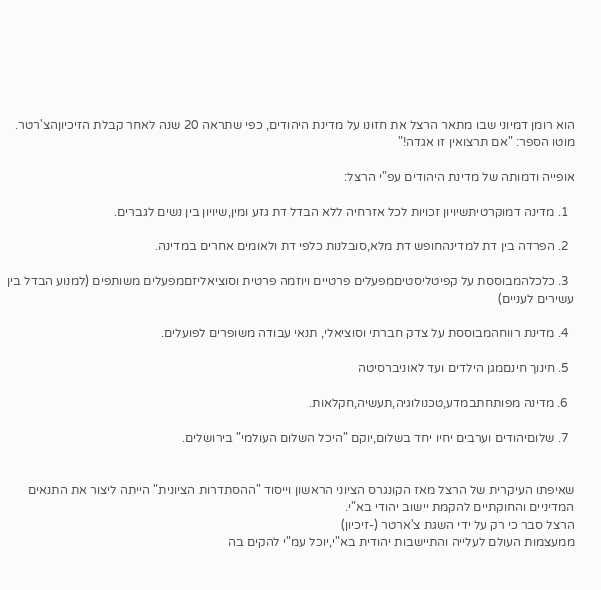הוא רומן דמיוני שבו מתאר הרצל את חזונו על מדינת היהודים, כפי שתראה 20 שנה לאחר קבלת הזיכיוןהצ'רטר.
מוטו הספר: "אם תרצואין זו אגדה!"

אופייה ודמותה של מדינת היהודים עפ"י הרצל:

  1. מדינה דמוקרטיתשיויון זכויות לכל אזרחיה ללא הבדל דת גזע ומין,שיויון בין נשים לגברים.

  2. הפרדה בין דת למדינהחופש דת מלא,סובלנות כלפי דת ולאומים אחרים במדינה.

  3. כלכלהמבוססת על קפיטליסטיםמפעלים פרטיים ויוזמה פרטית וסוציאליזםמפעלים משותפים (למנוע הבדל בין עשירים לעניים)

  4. מדינת רווחהמבוססת על צדק חברתי וסוציאלי, תנאי עבודה משופרים לפועלים.

  5. חינוך חינםמגן הילדים ועד לאוניברסיטה

  6. מדינה מפותחתבמדע,טכנולוגיה,תעשיה,חקלאות.

  7. שלוםיהודים וערבים יחיו יחד בשלום,יוקם "היכל השלום העולמי" בירושלים.


שאיפתו העיקרית של הרצל מאז הקונגרס הציוני הראשון וייסוד "ההסתדרות הציונית" הייתה ליצור את התנאים המדיניים והחוקתיים להקמת יישוב יהודי בא"י.
הרצל סבר כי רק על ידי השגת צ'ארטר (-זיכיון)
ממעצמות העולם לעלייה והתיישבות יהודית בא"י,יוכל עמ"י להקים בה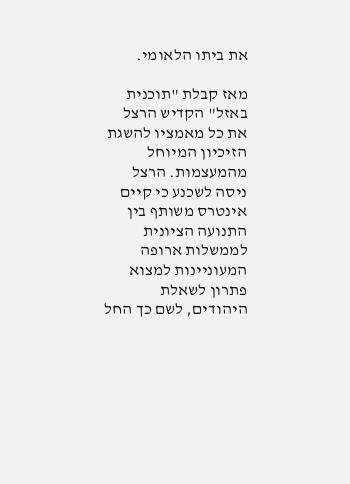את ביתו הלאומי.

מאז קבלת "תוכנית באזל" הקדיש הרצל את כל מאמציו להשגת הזיכיון המיוחל מהמעצמות. הרצל ניסה לשכנע כי קיים אינטרס משותף בין התנועה הציונית לממשלות ארופה המעוניינות למצוא פתרון לשאלת היהודים, לשם כך החל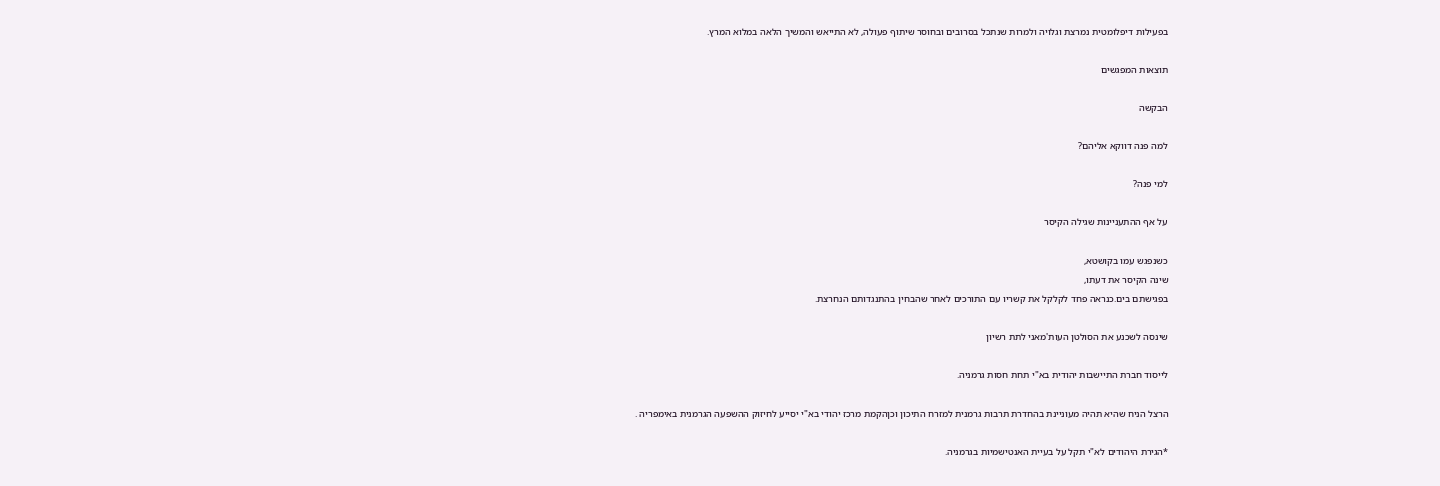בפעילות דיפלומטית נמרצת וגלויה ולמרות שנתכל בסרובים ובחוסר שיתוף פעולה, לא התייאש והמשיך הלאה במלוא המרץ.

תוצאות המפגשים

הבקשה

למה פנה דווקא אליהם?

למי פנה?

על אף ההתעניינות שגילה הקיסר

כשנפגש עמו בקושטא,
שינה הקיסר את דעתו,
בפגישתם בים.כנראה פחד לקלקל את קשריו עם התורכים לאחר שהבחין בהתנגדותם הנחרצת.

שינסה לשכנע את הסולטן העות'מאני לתת רשיון

לייסוד חברת התיישבות יהודית בא"י תחת חסות גרמניה.

הרצל הניח שהיא תהיה מעוניינת בהחדרת תרבות גרמנית למזרח התיכון וכןהקמת מרכז יהודי בא"י יסייע לחיזוק ההשפעה הגרמנית באימפריה .

*הגירת היהודים לא"י תקל על בעיית האנטישמיות בגרמניה.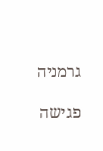גרמניה

פגישה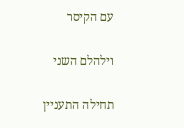עם הקיסר

וילהלם השני

תחילה התעניין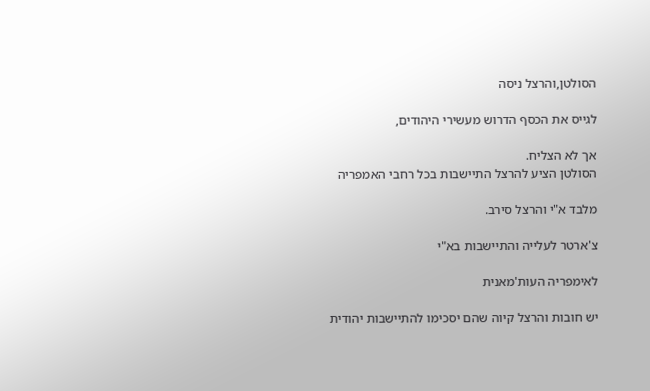הסולטן,והרצל ניסה

לגייס את הכסף הדרוש מעשירי היהודים,

אך לא הצליח.
הסולטן הציע להרצל התיישבות בכל רחבי האמפריה

מלבד א"י והרצל סירב.

צ'ארטר לעלייה והתיישבות בא"י

לאימפריה העות'מאנית

יש חובות והרצל קיוה שהם יסכימו להתיישבות יהודית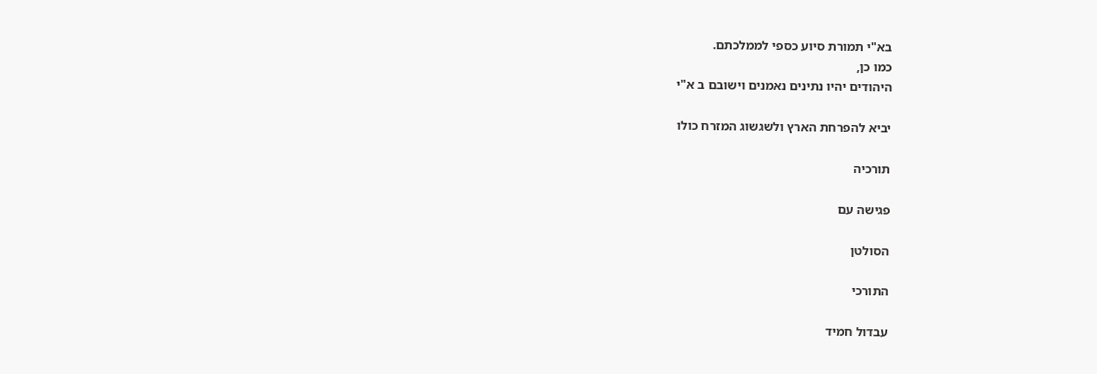בא"י תמורת סיוע כספי לממלכתם.
כמו כן,
היהודים יהיו נתינים נאמנים וישובם ב א"י

יביא להפרחת הארץ ולשגשוג המזרח כולו

תורכיה

פגישה עם

הסולטן

התורכי

עבדול חמיד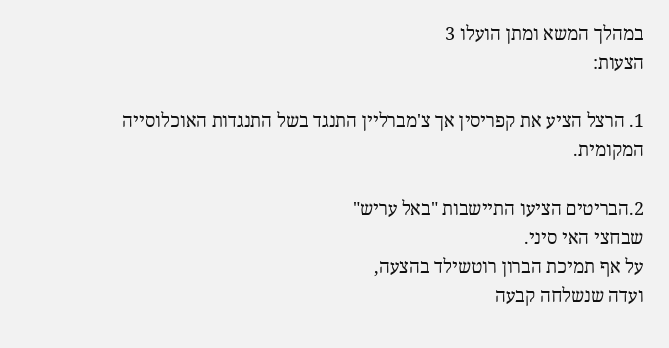במהלך המשא ומתן הועלו 3
הצעות:

1. הרצל הציע את קפריסין אך צ'מברליין התנגד בשל התנגדות האוכלוסייה המקומית.

2.הבריטים הציעו התיישבות "באל עריש"
שבחצי האי סיני.
על אף תמיכת הברון רוטשילד בהצעה,
ועדה שנשלחה קבעה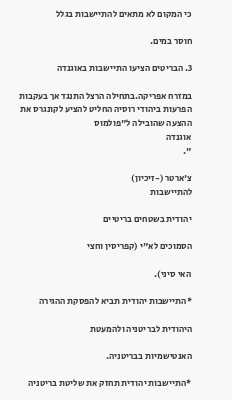כי המקום לא מתאים להתיישבות בגלל

חוסר במים.

3. הבריטים הציעו התיישבות באוגנדה

במזרח אפריקה.בתחילה הרצל התנגד אך בעקבות הפרעות ביהודי רוסיה החליט להציע לקונגרס את ההצעה שהובילה ל"פולמוס
אוגנדה
".

צ'ארטר (-זיכיון)
להתיישבות

יהודית בשטחים בריטיים

הסמוכים לא"י (קפריסין וחצי

האי סיני).

*התיישבות יהודית תביא להפסקת ההגירה

היהודית לבריטניה ולהמעטת

האנטישמיות בבריטניה.

*התיישבות יהודית תחזק את שליטת בריטניה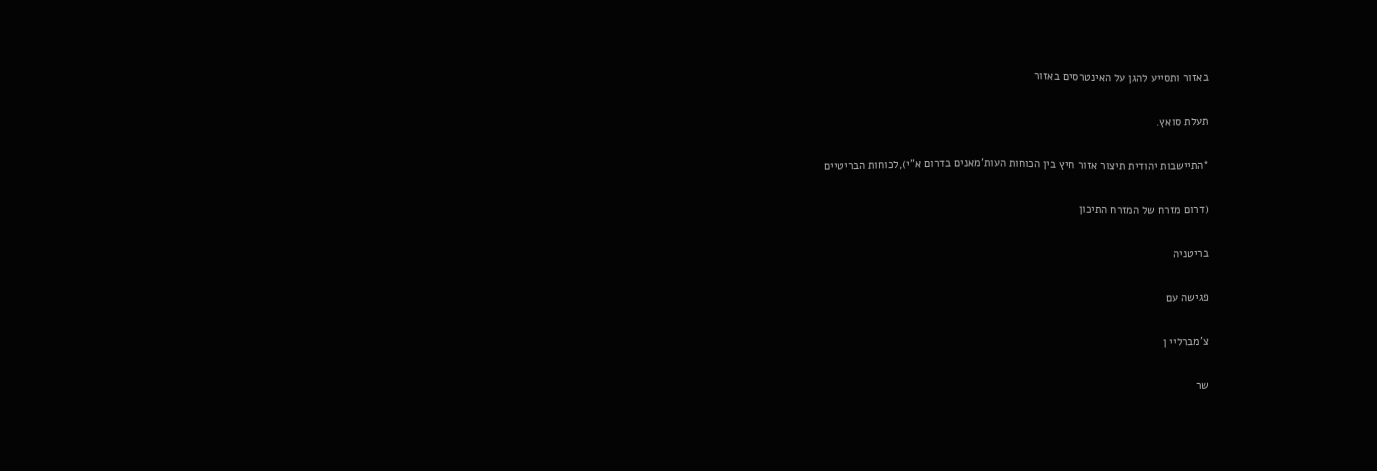באזור ותסייע להגן על האינטרסים באזור

תעלת סואץ.

*התיישבות יהודית תיצור אזור חיץ בין הכוחות העות'מאנים בדרום א"י),לכוחות הבריטיים

(דרום מזרח של המזרח התיכון

בריטניה

פגישה עם

צ'מברליי ן

שר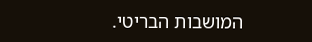המושבות הבריטי.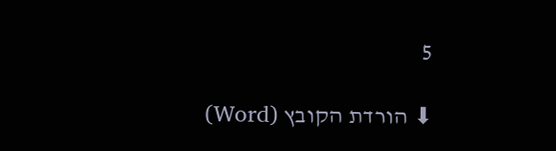5

⬇ הורדת הקובץ (Word)